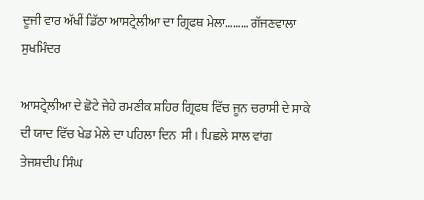ਦੂਜੀ ਵਾਰ ਅੱਖੀਂ ਡਿੱਠਾ ਆਸਟ੍ਰੇਲੀਆ ਦਾ ਗ੍ਰਿਫਥ ਮੇਲਾ……… ਗੱਜਣਵਾਲਾ ਸੁਖਮਿੰਦਰ

ਆਸਟ੍ਰੇਲੀਆ ਦੇ ਛੋਟੇ ਜੇਹੇ ਰਮਣੀਕ ਸ਼ਹਿਰ ਗ੍ਰਿਫਥ ਵਿੱਚ ਜੂਨ ਚਰਾਸੀ ਦੇ ਸਾਕੇ ਦੀ ਯਾਦ ਵਿੱਚ ਖੇਡ ਮੇਲੇ ਦਾ ਪਹਿਲਾ ਦਿਨ  ਸੀ । ਪਿਛਲੇ ਸਾਲ ਵਾਂਗ ਤੇਜਸ਼ਦੀਪ ਸਿੰਘ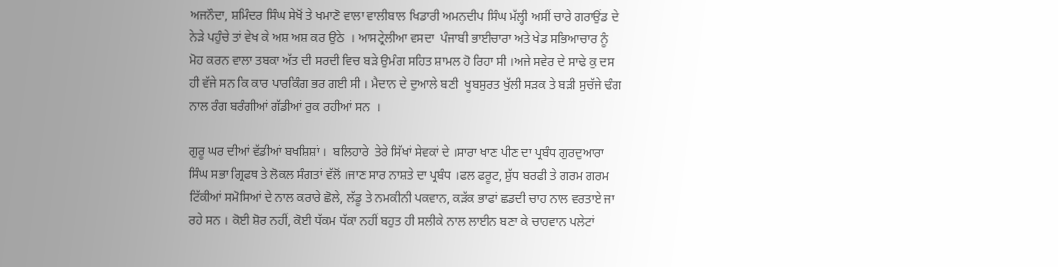ਅਜਨੌਦਾ, ਸ਼ਮਿੰਦਰ ਸਿੰਘ ਸੇਖੋਂ ਤੇ ਖਮਾਣੋ ਵਾਲਾ ਵਾਲੀਬਾਲ ਖਿਡਾਰੀ ਅਮਨਦੀਪ ਸਿੰਘ ਮੱਲ੍ਹੀ ਅਸੀਂ ਚਾਰੇ ਗਰਾਉਂਡ ਦੇ ਨੇੜੇ ਪਹੁੰਚੇ ਤਾਂ ਵੇਖ ਕੇ ਅਸ਼ ਅਸ਼ ਕਰ ਉਠੇ  । ਆਸਟ੍ਰੇਲੀਆ ਵਸਦਾ  ਪੰਜਾਬੀ ਭਾਈਚਾਰਾ ਅਤੇ ਖੇਡ ਸਭਿਆਚਾਰ ਨੂੰ ਮੋਹ ਕਰਨ ਵਾਲਾ ਤਬਕਾ ਅੱਤ ਦੀ ਸਰਦੀ ਵਿਚ ਬੜੇ ਉਮੰਗ ਸਹਿਤ ਸ਼ਾਮਲ ਹੋ ਰਿਹਾ ਸੀ ।ਅਜੇ ਸਵੇਰ ਦੇ ਸਾਢੇ ਕੁ ਦਸ ਹੀ ਵੱਜੇ ਸਨ ਕਿ ਕਾਰ ਪਾਰਕਿੰਗ ਭਰ ਗਈ ਸੀ । ਮੈਦਾਨ ਦੇ ਦੁਆਲੇ ਬਣੀ  ਖੂਬਸੁਰਤ ਖੁੱਲੀ ਸੜਕ ਤੇ ਬੜੀ ਸੁਚੱਜੇ ਢੰਗ ਨਾਲ ਰੰਗ ਬਰੰਗੀਆਂ ਗੱਡੀਆਂ ਰੁਕ ਰਹੀਆਂ ਸਨ  ।

ਗੁਰੂ ਘਰ ਦੀਆਂ ਵੱਡੀਆਂ ਬਖਸ਼ਿਸ਼ਾਂ ।  ਬਲਿਹਾਰੇ  ਤੇਰੇ ਸਿੱਖਾਂ ਸੇਵਕਾਂ ਦੇ ।ਸਾਰਾ ਖਾਣ ਪੀਣ ਦਾ ਪ੍ਰਬੰਧ ਗੁਰਦੁਆਰਾ ਸਿੰਘ ਸਭਾ ਗ੍ਰਿਫਥ ਤੇ ਲੋਕਲ ਸੰਗਤਾਂ ਵੱਲੋਂ ।ਜਾਣ ਸਾਰ ਨਾਸ਼ਤੇ ਦਾ ਪ੍ਰਬੰਧ ।ਫਲ ਫਰੂਟ, ਸ਼ੁੱਧ ਬਰਫੀ ਤੇ ਗਰਮ ਗਰਮ  ਟਿੱਕੀਆਂ ਸਮੋਸਿਆਂ ਦੇ ਨਾਲ ਕਰਾਰੇ ਛੋਲੇ, ਲੱਡੂ ਤੇ ਨਮਕੀਨੀ ਪਕਵਾਨ, ਕੜੱਕ ਭਾਫਾਂ ਛਡਦੀ ਚਾਹ ਨਾਲ ਵਰਤਾਏ ਜਾ ਰਹੇ ਸਨ । ਕੋਈ ਸ਼ੋਰ ਨਹੀਂ, ਕੋਈ ਧੱਕਮ ਧੱਕਾ ਨਹੀਂ ਬਹੁਤ ਹੀ ਸਲੀਕੇ ਨਾਲ ਲਾਈਨ ਬਣਾ ਕੇ ਚਾਹਵਾਨ ਪਲੇਟਾਂ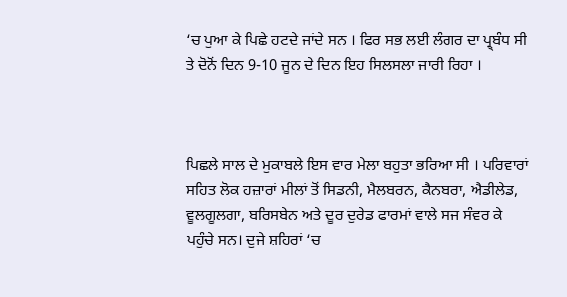‘ਚ ਪੁਆ ਕੇ ਪਿਛੇ ਹਟਦੇ ਜਾਂਦੇ ਸਨ । ਫਿਰ ਸਭ ਲਈ ਲੰਗਰ ਦਾ ਪ੍ਰ੍ਬੰਧ ਸੀ ਤੇ ਦੋਨੋਂ ਦਿਨ 9-10 ਜੂਨ ਦੇ ਦਿਨ ਇਹ ਸਿਲਸਲਾ ਜਾਰੀ ਰਿਹਾ ।



ਪਿਛਲੇ ਸਾਲ ਦੇ ਮੁਕਾਬਲੇ ਇਸ ਵਾਰ ਮੇਲਾ ਬਹੁਤਾ ਭਰਿਆ ਸੀ । ਪਰਿਵਾਰਾਂ ਸਹਿਤ ਲੋਕ ਹਜ਼ਾਰਾਂ ਮੀਲਾਂ ਤੋਂ ਸਿਡਨੀ, ਮੈਲਬਰਨ, ਕੈਨਬਰਾ, ਐਡੀਲੇਡ, ਵੂਲਗੂਲਗਾ, ਬਰਿਸਬੇਨ ਅਤੇ ਦੂਰ ਦੁਰੇਡ ਫਾਰਮਾਂ ਵਾਲੇ ਸਜ ਸੰਵਰ ਕੇ ਪਹੁੰਚੇ ਸਨ। ਦੁਜੇ ਸ਼ਹਿਰਾਂ ‘ਚ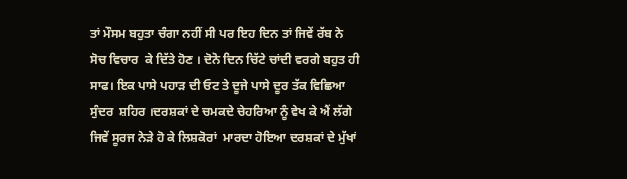ਤਾਂ ਮੌਸਮ ਬਹੁਤਾ ਚੰਗਾ ਨਹੀਂ ਸੀ ਪਰ ਇਹ ਦਿਨ ਤਾਂ ਜਿਵੇਂ ਰੱਬ ਨੇ ਸੋਚ ਵਿਚਾਰ  ਕੇ ਦਿੱਤੇ ਹੋਣ । ਦੋਨੋ ਦਿਨ ਚਿੱਟੇ ਚਾਂਦੀ ਵਰਗੇ ਬਹੁਤ ਹੀ ਸਾਫ। ਇਕ ਪਾਸੇ ਪਹਾੜ ਦੀ ਓਟ ਤੇ ਦੂਜੇ ਪਾਸੇ ਦੂਰ ਤੱਕ ਵਿਛਿਆ ਸੁੰਦਰ  ਸ਼ਹਿਰ ।ਦਰਸ਼ਕਾਂ ਦੇ ਚਮਕਦੇ ਚੇਹਰਿਆ ਨੂੰ ਵੇਖ ਕੇ ਐਂ ਲੱਗੇ ਜਿਵੇਂ ਸੂਰਜ ਨੇੜੇ ਹੋ ਕੇ ਲਿਸ਼ਕੋਰਾਂ  ਮਾਰਦਾ ਹੋਇਆ ਦਰਸ਼ਕਾਂ ਦੇ ਮੁੱਖਾਂ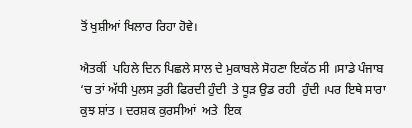ਤੋਂ ਖੁਸ਼ੀਆਂ ਖਿਲਾਰ ਰਿਹਾ ਹੋਵੇ।

ਐਤਕੀਂ  ਪਹਿਲੇ ਦਿਨ ਪਿਛਲੇ ਸਾਲ ਦੇ ਮੁਕਾਬਲੇ ਸੋਹਣਾ ਇਕੱਠ ਸੀ ।ਸਾਡੇ ਪੰਜਾਬ ‘ਚ ਤਾਂ ਅੱਧੀ ਪੁਲਸ ਤੁਰੀ ਫਿਰਦੀ ਹੁੰਦੀ  ਤੇ ਧੂੜ ਉਡ ਰਹੀ  ਹੁੰਦੀ ।ਪਰ ਇਥੇ ਸਾਰਾ ਕੁਝ ਸ਼ਾਂਤ । ਦਰਸ਼ਕ ਕੁਰਸੀਆਂ  ਅਤੇ  ਇਕ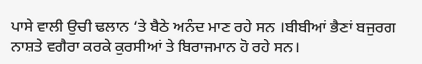ਪਾਸੇ ਵਾਲੀ ਉਚੀ ਢਲਾਨ ‘ਤੇ ਬੈਠੇ ਅਨੰਦ ਮਾਣ ਰਹੇ ਸਨ ।ਬੀਬੀਆਂ ਭੈਣਾਂ ਬਜੁਰਗ  ਨਾਸ਼ਤੇ ਵਗੈਰਾ ਕਰਕੇ ਕੁਰਸੀਆਂ ਤੇ ਬਿਰਾਜਮਾਨ ਹੋ ਰਹੇ ਸਨ।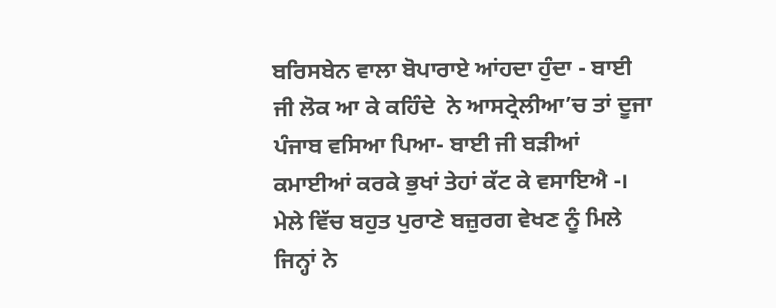ਬਰਿਸਬੇਨ ਵਾਲਾ ਬੋਪਾਰਾਏ ਆਂਹਦਾ ਹੁੰਦਾ - ਬਾਈ ਜੀ ਲੋਕ ਆ ਕੇ ਕਹਿੰਦੇ  ਨੇ ਆਸਟ੍ਰੇਲੀਆ’ਚ ਤਾਂ ਦੂਜਾ ਪੰਜਾਬ ਵਸਿਆ ਪਿਆ- ਬਾਈ ਜੀ ਬੜੀਆਂ  ਕਮਾਈਆਂ ਕਰਕੇ ਭੁਖਾਂ ਤੇਹਾਂ ਕੱਟ ਕੇ ਵਸਾਇਐ -। ਮੇਲੇ ਵਿੱਚ ਬਹੁਤ ਪੁਰਾਣੇ ਬਜ਼ੁਰਗ ਵੇਖਣ ਨੂੰ ਮਿਲੇ ਜਿਨ੍ਹਾਂ ਨੇ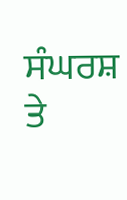ਸੰਘਰਸ਼ ਤੇ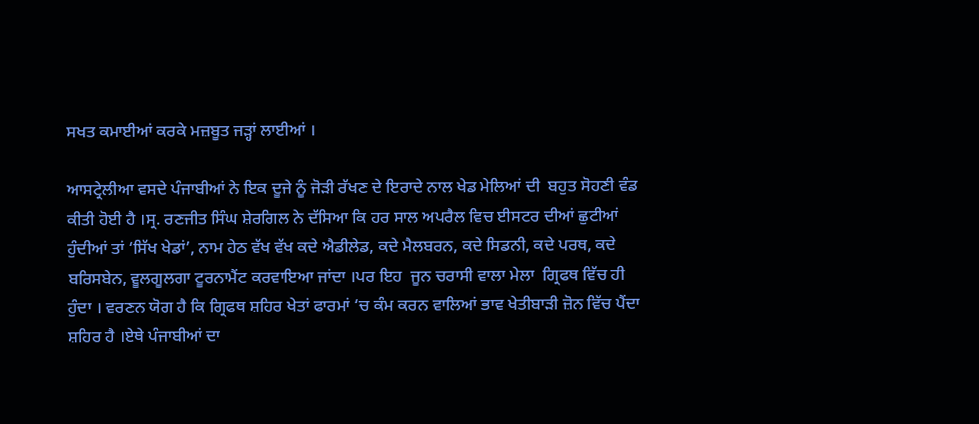ਸਖਤ ਕਮਾਈਆਂ ਕਰਕੇ ਮਜ਼ਬੂਤ ਜੜ੍ਹਾਂ ਲਾਈਆਂ ।

ਆਸਟ੍ਰੇਲੀਆ ਵਸਦੇ ਪੰਜਾਬੀਆਂ ਨੇ ਇਕ ਦੂਜੇ ਨੂੰ ਜੋੜੀ ਰੱਖਣ ਦੇ ਇਰਾਦੇ ਨਾਲ ਖੇਡ ਮੇਲਿਆਂ ਦੀ  ਬਹੁਤ ਸੋਹਣੀ ਵੰਡ ਕੀਤੀ ਹੋਈ ਹੈ ।ਸ੍ਰ. ਰਣਜੀਤ ਸਿੰਘ ਸ਼ੇਰਗਿਲ ਨੇ ਦੱਸਿਆ ਕਿ ਹਰ ਸਾਲ ਅਪਰੈਲ ਵਿਚ ਈਸਟਰ ਦੀਆਂ ਛੁਟੀਆਂ ਹੁੰਦੀਆਂ ਤਾਂ ‘ਸਿੱਖ ਖੇਡਾਂ’, ਨਾਮ ਹੇਠ ਵੱਖ ਵੱਖ ਕਦੇ ਐਡੀਲੇਡ, ਕਦੇ ਮੈਲਬਰਨ, ਕਦੇ ਸਿਡਨੀ, ਕਦੇ ਪਰਥ, ਕਦੇ ਬਰਿਸਬੇਨ, ਵੂਲਗੂਲਗਾ ਟੂਰਨਾਮੈਂਟ ਕਰਵਾਇਆ ਜਾਂਦਾ ।ਪਰ ਇਹ  ਜੂਨ ਚਰਾਸੀ ਵਾਲਾ ਮੇਲਾ  ਗ੍ਰਿਫਥ ਵਿੱਚ ਹੀ ਹੁੰਦਾ । ਵਰਣਨ ਯੋਗ ਹੈ ਕਿ ਗ੍ਰਿਫਥ ਸ਼ਹਿਰ ਖੇਤਾਂ ਫਾਰਮਾਂ ‘ਚ ਕੰਮ ਕਰਨ ਵਾਲਿਆਂ ਭਾਵ ਖੇਤੀਬਾੜੀ ਜ਼ੋਨ ਵਿੱਚ ਪੈਂਦਾ ਸ਼ਹਿਰ ਹੈ ।ਏਥੇ ਪੰਜਾਬੀਆਂ ਦਾ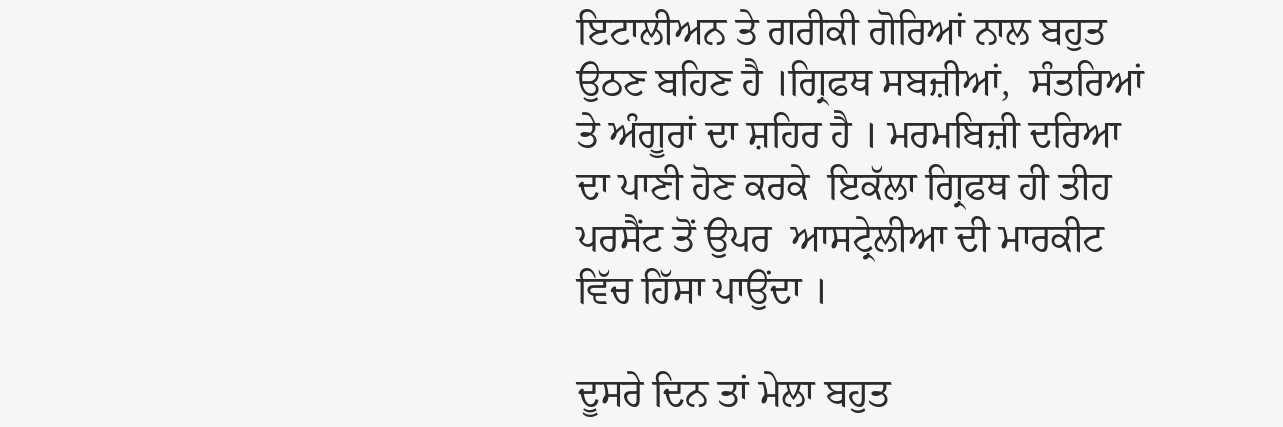ਇਟਾਲੀਅਨ ਤੇ ਗਰੀਕੀ ਗੋਰਿਆਂ ਨਾਲ ਬਹੁਤ  ਉਠਣ ਬਹਿਣ ਹੈ ।ਗ੍ਰਿਫਥ ਸਬਜ਼ੀਆਂ,  ਸੰਤਰਿਆਂ ਤੇ ਅੰਗੂਰਾਂ ਦਾ ਸ਼ਹਿਰ ਹੈ । ਮਰਮਬਿਜ਼ੀ ਦਰਿਆ ਦਾ ਪਾਣੀ ਹੋਣ ਕਰਕੇ  ਇਕੱਲਾ ਗ੍ਰਿਫਥ ਹੀ ਤੀਹ ਪਰਸੈਂਟ ਤੋਂ ਉਪਰ  ਆਸਟ੍ਰੇਲੀਆ ਦੀ ਮਾਰਕੀਟ ਵਿੱਚ ਹਿੱਸਾ ਪਾਉਂਦਾ ।

ਦੂਸਰੇ ਦਿਨ ਤਾਂ ਮੇਲਾ ਬਹੁਤ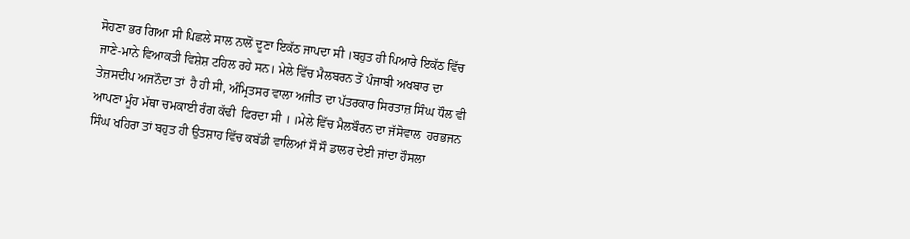ਸੋਹਣਾ ਭਰ ਗਿਆ ਸੀ ਪਿਛਲੇ ਸਾਲ ਨਾਲੋਂ ਦੂਣਾ ਇਕੱਠ ਜਾਪਦਾ ਸੀ ।ਬਹੁਤ ਹੀ ਪਿਆਰੇ ਇਕੱਠ ਵਿੱਚ  ਜਾਣੇ-ਮਾਨੇ ਵਿਆਕਤੀ ਵਿਸ਼ੇਸ਼ ਟਹਿਲ ਰਹੇ ਸਨ। ਮੇਲੇ ਵਿੱਚ ਮੈਲਬਰਨ ਤੋਂ ਪੰਜਾਬੀ ਅਖਬਾਰ ਦਾ  ਤੇਜ਼ਸਦੀਪ ਅਜਨੌਦਾ ਤਾਂ  ਹੈ ਹੀ ਸੀ, ਅੰਮ੍ਰਿਤਸਰ ਵਾਲਾ ਅਜੀਤ ਦਾ ਪੱਤਰਕਾਰ ਸਿਰਤਾਜ਼ ਸਿੰਘ ਧੌਲ ਵੀ ਆਪਣਾ ਮੂੰਹ ਮੱਥਾ ਚਮਕਾਈ ਰੰਗ ਕੱਢੀ  ਫਿਰਦਾ ਸੀ । ।ਮੇਲੇ ਵਿੱਚ ਮੈਲਬੌਰਨ ਦਾ ਜੱਸੋਵਾਲ  ਹਰਭਜਨ ਸਿੰਘ ਖਹਿਰਾ ਤਾਂ ਬਹੁਤ ਹੀ ਉਤਸ਼ਾਹ ਵਿੱਚ ਕਬੱਡੀ ਵਾਲਿਆਂ ਸੌ ਸੌ ਡਾਲਰ ਦੇਈ ਜਾਂਦਾ ਹੌਸਲਾ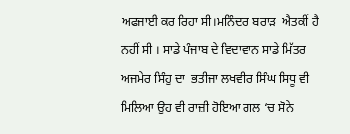ਅਫਜਾਈ ਕਰ ਰਿਹਾ ਸੀ।ਮਨਿੰਦਰ ਬਰਾੜ  ਐਤਕੀਂ ਹੈ ਨਹੀਂ ਸੀ । ਸਾਡੇ ਪੰਜਾਬ ਦੇ ਵਿਦਾਵਾਨ ਸਾਡੇ ਮਿੱਤਰ  ਅਜਮੇਰ ਸਿੰਹੁ ਦਾ  ਭਤੀਜਾ ਲਖਵੀਰ ਸਿੰਘ ਸਿਧੂ ਵੀ ਮਿਲਿਆ ਉਹ ਵੀ ਰਾਜ਼ੀ ਹੋਇਆ ਗਲ ‘ਚ ਸੋਨੇ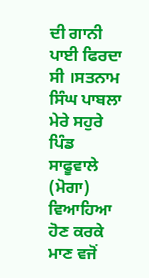ਦੀ ਗਾਨੀ ਪਾਈ ਫਿਰਦਾ ਸੀ ।ਸਤਨਾਮ ਸਿੰਘ ਪਾਬਲਾ ਮੇਰੇ ਸਹੁਰੇ ਪਿੰਡ  ਸਾਫੂਵਾਲੇ (ਮੋਗਾ) ਵਿਆਹਿਆ ਹੋਣ ਕਰਕੇ  ਮਾਣ ਵਜੋਂ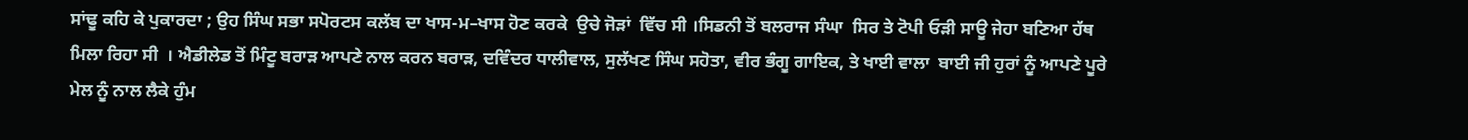ਸਾਂਢੂ ਕਹਿ ਕੇ ਪੁਕਾਰਦਾ ; ਉਹ ਸਿੰਘ ਸਭਾ ਸਪੋਰਟਸ ਕਲੱਬ ਦਾ ਖਾਸ-ਮ–ਖਾਸ ਹੋਣ ਕਰਕੇ  ਉਚੇ ਜੋੜਾਂ  ਵਿੱਚ ਸੀ ।ਸਿਡਨੀ ਤੋਂ ਬਲਰਾਜ ਸੰਘਾ  ਸਿਰ ਤੇ ਟੋਪੀ ਓੜੀ ਸਾਊ ਜੇਹਾ ਬਣਿਆ ਹੱਥ ਮਿਲਾ ਰਿਹਾ ਸੀ  । ਐਡੀਲੇਡ ਤੋਂ ਮਿੰਟੂ ਬਰਾੜ ਆਪਣੇ ਨਾਲ ਕਰਨ ਬਰਾੜ, ਦਵਿੰਦਰ ਧਾਲੀਵਾਲ, ਸੁਲੱਖਣ ਸਿੰਘ ਸਹੋਤਾ, ਵੀਰ ਭੰਗੂ ਗਾਇਕ, ਤੇ ਖਾਈ ਵਾਲਾ  ਬਾਈ ਜੀ ਹੁਰਾਂ ਨੂੰ ਆਪਣੇ ਪੂਰੇ ਮੇਲ ਨੂੰ ਨਾਲ ਲੈਕੇ ਹੁੰਮ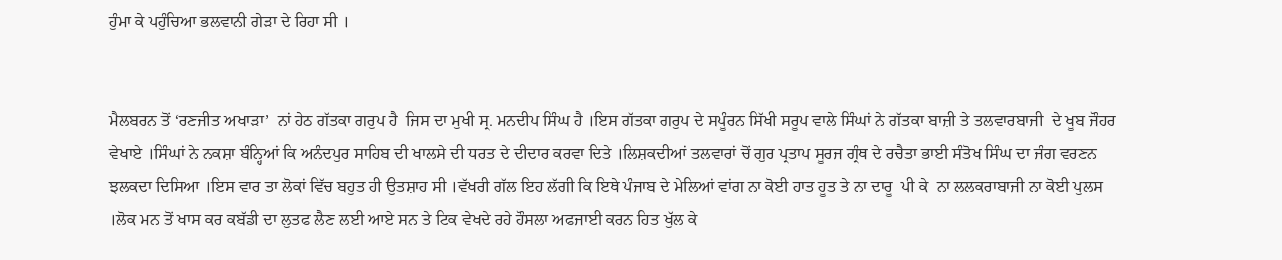ਹੁੰਮਾ ਕੇ ਪਹੁੰਚਿਆ ਭਲਵਾਨੀ ਗੇੜਾ ਦੇ ਰਿਹਾ ਸੀ ।


ਮੈਲਬਰਨ ਤੋਂ ‘ਰਣਜੀਤ ਅਖਾੜਾ’  ਨਾਂ ਹੇਠ ਗੱਤਕਾ ਗਰੁਪ ਹੈ  ਜਿਸ ਦਾ ਮੁਖੀ ਸ੍ਰ. ਮਨਦੀਪ ਸਿੰਘ ਹੈ ।ਇਸ ਗੱਤਕਾ ਗਰੁਪ ਦੇ ਸਪੂੰਰਨ ਸਿੱਖੀ ਸਰੂਪ ਵਾਲੇ ਸਿੰਘਾਂ ਨੇ ਗੱਤਕਾ ਬਾਜ਼ੀ ਤੇ ਤਲਵਾਰਬਾਜੀ  ਦੇ ਖੂਬ ਜੌਹਰ ਵੇਖਾਏ ।ਸਿੰਘਾਂ ਨੇ ਨਕਸ਼ਾ ਬੰਨ੍ਹਿਆਂ ਕਿ ਅਨੰਦਪੁਰ ਸਾਹਿਬ ਦੀ ਖਾਲਸੇ ਦੀ ਧਰਤ ਦੇ ਦੀਦਾਰ ਕਰਵਾ ਦਿਤੇ ।ਲਿਸ਼ਕਦੀਆਂ ਤਲਵਾਰਾਂ ਚੋਂ ਗੁਰ ਪ੍ਰਤਾਪ ਸੂਰਜ ਗ੍ਰੰਥ ਦੇ ਰਚੈਤਾ ਭਾਈ ਸੰਤੋਖ ਸਿੰਘ ਦਾ ਜੰਗ ਵਰਣਨ  ਝਲਕਦਾ ਦਿਸਿਆ ।ਇਸ ਵਾਰ ਤਾ ਲੋਕਾਂ ਵਿੱਚ ਬਹੁਤ ਹੀ ਉਤਸ਼ਾਹ ਸੀ ।ਵੱਖਰੀ ਗੱਲ ਇਹ ਲੱਗੀ ਕਿ ਇਥੇ ਪੰਜਾਬ ਦੇ ਮੇਲਿਆਂ ਵਾਂਗ ਨਾ ਕੋਈ ਹਾਤ ਹੂਤ ਤੇ ਨਾ ਦਾਰੂ  ਪੀ ਕੇ  ਨਾ ਲਲਕਰਾਬਾਜੀ ਨਾ ਕੋਈ ਪੁਲਸ ।ਲੋਕ ਮਨ ਤੋਂ ਖਾਸ ਕਰ ਕਬੱਡੀ ਦਾ ਲੁਤਫ ਲੈਣ ਲਈ ਆਏ ਸਨ ਤੇ ਟਿਕ ਵੇਖਦੇ ਰਹੇ ਹੌਸਲਾ ਅਫਜਾਈ ਕਰਨ ਹਿਤ ਖੁੱਲ ਕੇ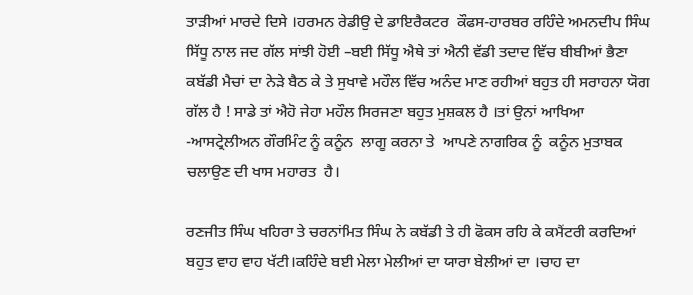ਤਾੜੀਆਂ ਮਾਰਦੇ ਦਿਸੇ ।ਹਰਮਨ ਰੇਡੀਉ ਦੇ ਡਾਇਰੈਕਟਰ  ਕੌਫਸ-ਹਾਰਬਰ ਰਹਿੰਦੇ ਅਮਨਦੀਪ ਸਿੰਘ ਸਿੱਧੂ ਨਾਲ ਜਦ ਗੱਲ ਸਾਂਝੀ ਹੋਈ –ਬਈ ਸਿੱਧੂ ਐਥੇ ਤਾਂ ਐਨੀ ਵੱਡੀ ਤਦਾਦ ਵਿੱਚ ਬੀਬੀਆਂ ਭੈਣਾ  ਕਬੱਡੀ ਮੈਚਾਂ ਦਾ ਨੇੜੇ ਬੈਠ ਕੇ ਤੇ ਸੁਖਾਵੇ ਮਹੌਲ ਵਿੱਚ ਅਨੰਦ ਮਾਣ ਰਹੀਆਂ ਬਹੁਤ ਹੀ ਸਰਾਹਨਾ ਯੋਗ ਗੱਲ ਹੈ ! ਸਾਡੇ ਤਾਂ ਐਹੋ ਜੇਹਾ ਮਹੌਲ ਸਿਰਜਣਾ ਬਹੁਤ ਮੁਸ਼ਕਲ ਹੈ ।ਤਾਂ ਉਨਾਂ ਆਖਿਆ -ਆਸਟ੍ਰੇਲੀਅਨ ਗੌਰਮਿੰਟ ਨੂੰ ਕਨੂੰਨ  ਲਾਗੂ ਕਰਨਾ ਤੇ  ਆਪਣੇ ਨਾਗਰਿਕ ਨੂੰ  ਕਨੂੰਨ ਮੁਤਾਬਕ ਚਲਾਉਣ ਦੀ ਖਾਸ ਮਹਾਰਤ  ਹੈ।

ਰਣਜੀਤ ਸਿੰਘ ਖਹਿਰਾ ਤੇ ਚਰਨਾਂਮਿਤ ਸਿੰਘ ਨੇ ਕਬੱਡੀ ਤੇ ਹੀ ਫੋਕਸ ਰਹਿ ਕੇ ਕਮੈਂਟਰੀ ਕਰਦਿਆਂ ਬਹੁਤ ਵਾਹ ਵਾਹ ਖੱਟੀ।ਕਹਿੰਦੇ ਬਈ ਮੇਲਾ ਮੇਲੀਆਂ ਦਾ ਯਾਰਾ ਬੇਲੀਆਂ ਦਾ ।ਚਾਹ ਦਾ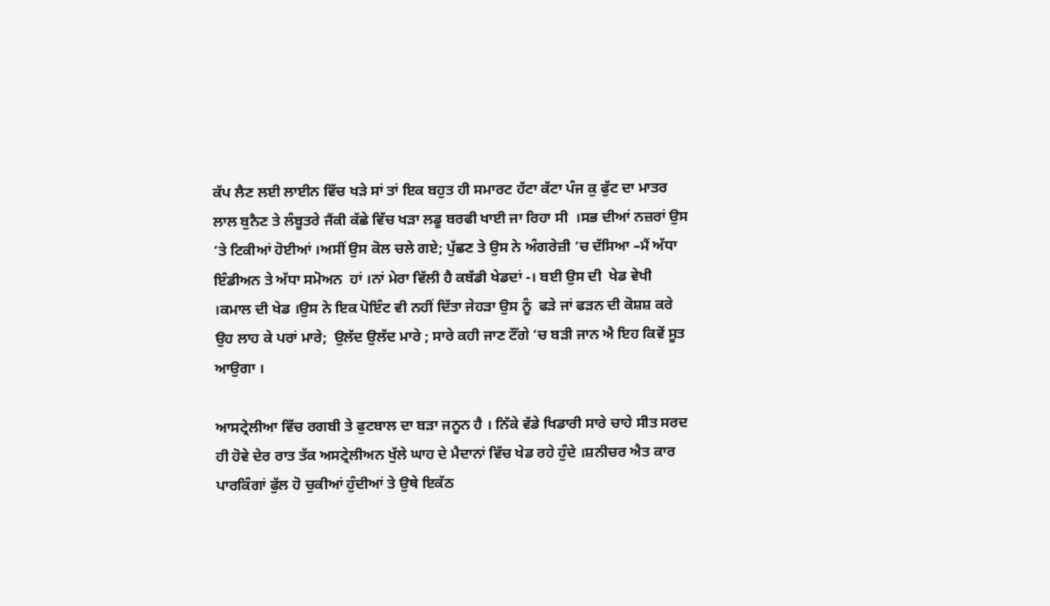ਕੱਪ ਲੈਣ ਲਈ ਲਾਈਨ ਵਿੱਚ ਖੜੇ ਸਾਂ ਤਾਂ ਇਕ ਬਹੁਤ ਹੀ ਸਮਾਰਟ ਹੱਟਾ ਕੱਟਾ ਪੰਜ ਕੁ ਫੁੱਟ ਦਾ ਮਾਤਰ ਲਾਲ ਬੁਨੈਣ ਤੇ ਲੰਬੂਤਰੇ ਜੈਂਕੀ ਕੱਛੇ ਵਿੱਚ ਖੜਾ ਲਡੂ ਬਰਫੀ ਖਾਈ ਜਾ ਰਿਹਾ ਸੀ  ।ਸਭ ਦੀਆਂ ਨਜ਼ਰਾਂ ਉਸ ‘ਤੇ ਟਿਕੀਆਂ ਹੋਈਆਂ ।ਅਸੀਂ ਉਸ ਕੋਲ ਚਲੇ ਗਏ; ਪੁੱਛਣ ਤੇ ਉਸ ਨੇ ਅੰਗਰੇਜ਼ੀ ‘ਚ ਦੱਸਿਆ –ਮੈਂ ਅੱਧਾ ਇੰਡੀਅਨ ਤੇ ਅੱਧਾ ਸਮੋਅਨ  ਹਾਂ ।ਨਾਂ ਮੇਰਾ ਵਿੱਲੀ ਹੈ ਕਬੱਡੀ ਖੇਡਦਾਂ -। ਬਈ ਉਸ ਦੀ  ਖੇਡ ਵੇਖੀ ।ਕਮਾਲ ਦੀ ਖੇਡ ।ਉਸ ਨੇ ਇਕ ਪੋਇੰਟ ਵੀ ਨਹੀਂ ਦਿੱਤਾ ਜੇਹੜਾ ਉਸ ਨੂੰ  ਫੜੇ ਜਾਂ ਫੜਨ ਦੀ ਕੋਸ਼ਸ਼ ਕਰੇ ਉਹ ਲਾਹ ਕੇ ਪਰਾਂ ਮਾਰੇ;  ਉਲੱਦ ਉਲੱਦ ਮਾਰੇ ; ਸਾਰੇ ਕਹੀ ਜਾਣ ਟੌਂਗੇ ‘ਚ ਬੜੀ ਜਾਨ ਐ ਇਹ ਕਿਵੇਂ ਸੂਤ ਆਉਗਾ ।

ਆਸਟ੍ਰੇਲੀਆ ਵਿੱਚ ਰਗਬੀ ਤੇ ਫੁਟਬਾਲ ਦਾ ਬੜਾ ਜਨੂਨ ਹੈ । ਨਿੱਕੇ ਵੱਡੇ ਖਿਡਾਰੀ ਸਾਰੇ ਚਾਹੇ ਸੀਤ ਸਰਦ ਹੀ ਹੋਵੇ ਦੇਰ ਰਾਤ ਤੱਕ ਅਸਟ੍ਰੇਲੀਅਨ ਖੁੱਲੇ ਘਾਹ ਦੇ ਮੈਦਾਨਾਂ ਵਿੱਚ ਖੇਡ ਰਹੇ ਹੁੰਦੇ ।ਸ਼ਨੀਚਰ ਐਤ ਕਾਰ ਪਾਰਕਿੰਗਾਂ ਫੁੱਲ ਹੋ ਚੁਕੀਆਂ ਹੁੰਦੀਆਂ ਤੇ ਉਥੇ ਇਕੱਠ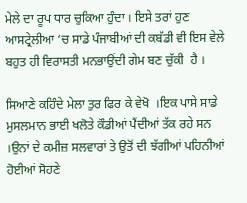ਮੇਲੇ ਦਾ ਰੂਪ ਧਾਰ ਚੁਕਿਆ ਹੁੰਦਾ । ਇਸੇ ਤਰਾਂ ਹੁਣ ਆਸਟ੍ਰੇਲੀਆ ‘ਚ ਸਾਡੇ ਪੰਜਾਬੀਆਂ ਦੀ ਕਬੱਡੀ ਵੀ ਇਸ ਵੇਲੇ ਬਹੁਤ ਹੀ ਵਿਰਾਸਤੀ ਮਨਭਾਉਂਦੀ ਗੇਮ ਬਣ ਚੁੱਕੀ  ਹੈ ।

ਸਿਆਣੇ ਕਹਿੰਦੇ ਮੇਲਾ ਤੁਰ ਫਿਰ ਕੇ ਵੇਖੋ  ।ਇਕ ਪਾਸੇ ਸਾਡੇ ਮੁਸਲਮਾਨ ਭਾਈ ਖਲੋਤੇ ਕੌਡੀਆਂ ਪੈਂਦੀਆਂ ਤੱਕ ਰਹੇ ਸਨ ।ਉਨਾਂ ਦੇ ਕਮੀਜ਼ ਸਲਵਾਰਾਂ ਤੇ ਉਤੋਂ ਦੀ ਝੱਗੀਆਂ ਪਹਿਨੀਆਂ ਹੋਈਆਂ ਸੋਹਣੇ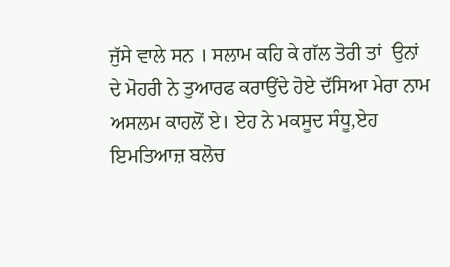ਜੁੱਸੇ ਵਾਲੇ ਸਨ । ਸਲਾਮ ਕਹਿ ਕੇ ਗੱਲ ਤੋਰੀ ਤਾਂ  ਉਨਾਂ ਦੇ ਮੋਹਰੀ ਨੇ ਤੁਆਰਫ ਕਰਾਉਂਦੇ ਹੋਏ ਦੱਸਿਆ ਮੇਰਾ ਨਾਮ  ਅਸਲਮ ਕਾਹਲੋਂ ਏ। ਏਹ ਨੇ ਮਕਸੂਦ ਸੰਧੂ,ਏਹ  ਇਮਤਿਆਜ਼ ਬਲੋਚ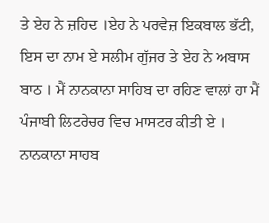ਤੇ ਏਹ ਨੇ ਜ਼ਹਿਦ ।ਏਹ ਨੇ ਪਰਵੇਜ਼ ਇਕਬਾਲ ਭੱਟੀ, ਇਸ ਦਾ ਨਾਮ ਏ ਸਲੀਮ ਗੁੱਜਰ ਤੇ ਏਹ ਨੇ ਅਬਾਸ ਬਾਠ । ਮੈਂ ਨਾਨਕਾਨਾ ਸਾਹਿਬ ਦਾ ਰਹਿਣ ਵਾਲਾਂ ਹਾ ਮੈਂ ਪੰਜਾਬੀ ਲਿਟਰੇਚਰ ਵਿਚ ਮਾਸਟਰ ਕੀਤੀ ਏ । ਨਾਨਕਾਨਾ ਸਾਹਬ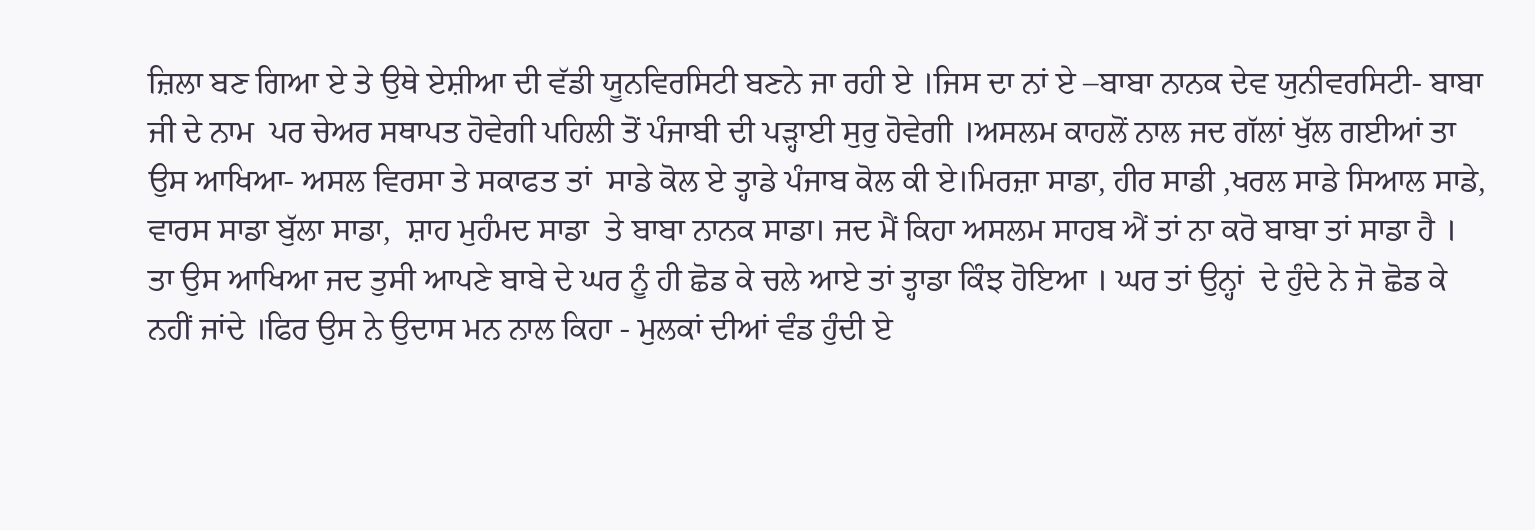ਜ਼ਿਲਾ ਬਣ ਗਿਆ ਏ ਤੇ ਉਥੇ ਏਸ਼ੀਆ ਦੀ ਵੱਡੀ ਯੂਨਵਿਰਸਿਟੀ ਬਣਨੇ ਜਾ ਰਹੀ ਏ ।ਜਿਸ ਦਾ ਨਾਂ ਏ –ਬਾਬਾ ਨਾਨਕ ਦੇਵ ਯੁਨੀਵਰਸਿਟੀ- ਬਾਬਾ ਜੀ ਦੇ ਨਾਮ  ਪਰ ਚੇਅਰ ਸਥਾਪਤ ਹੋਵੇਗੀ ਪਹਿਲੀ ਤੋਂ ਪੰਜਾਬੀ ਦੀ ਪੜ੍ਹਾਈ ਸੁਰੁ ਹੋਵੇਗੀ ।ਅਸਲਮ ਕਾਹਲੋਂ ਨਾਲ ਜਦ ਗੱਲਾਂ ਖੁੱਲ ਗਈਆਂ ਤਾ ਉਸ ਆਖਿਆ- ਅਸਲ ਵਿਰਸਾ ਤੇ ਸਕਾਫਤ ਤਾਂ  ਸਾਡੇ ਕੋਲ ਏ ਤ੍ਹਾਡੇ ਪੰਜਾਬ ਕੋਲ ਕੀ ਏ।ਮਿਰਜ਼ਾ ਸਾਡਾ, ਹੀਰ ਸਾਡੀ ,ਖਰਲ ਸਾਡੇ ਸਿਆਲ ਸਾਡੇ, ਵਾਰਸ ਸਾਡਾ ਬੁੱਲਾ ਸਾਡਾ,  ਸ਼ਾਹ ਮੁਹੰਮਦ ਸਾਡਾ  ਤੇ ਬਾਬਾ ਨਾਨਕ ਸਾਡਾ। ਜਦ ਮੈਂ ਕਿਹਾ ਅਸਲਮ ਸਾਹਬ ਐਂ ਤਾਂ ਨਾ ਕਰੋ ਬਾਬਾ ਤਾਂ ਸਾਡਾ ਹੈ । ਤਾ ਉਸ ਆਖਿਆ ਜਦ ਤੁਸੀ ਆਪਣੇ ਬਾਬੇ ਦੇ ਘਰ ਨੂੰ ਹੀ ਛੋਡ ਕੇ ਚਲੇ ਆਏ ਤਾਂ ਤ੍ਹਾਡਾ ਕਿੰਝ ਹੋਇਆ । ਘਰ ਤਾਂ ਉਨ੍ਹਾਂ  ਦੇ ਹੁੰਦੇ ਨੇ ਜੋ ਛੋਡ ਕੇ ਨਹੀਂ ਜਾਂਦੇ ।ਫਿਰ ਉਸ ਨੇ ਉਦਾਸ ਮਨ ਨਾਲ ਕਿਹਾ - ਮੁਲਕਾਂ ਦੀਆਂ ਵੰਡ ਹੁੰਦੀ ਏ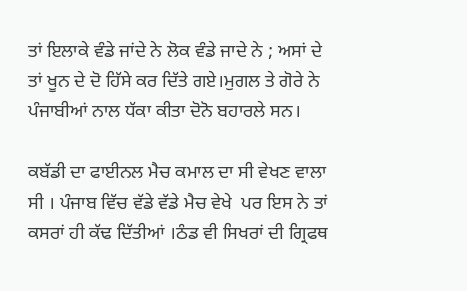ਤਾਂ ਇਲਾਕੇ ਵੰਡੇ ਜਾਂਦੇ ਨੇ ਲੋਕ ਵੰਡੇ ਜਾਦੇ ਨੇ ; ਅਸਾਂ ਦੇ ਤਾਂ ਖੂਨ ਦੇ ਦੋ ਹਿੱਸੇ ਕਰ ਦਿੱਤੇ ਗਏ।ਮੁਗਲ ਤੇ ਗੋਰੇ ਨੇ ਪੰਜਾਬੀਆਂ ਨਾਲ ਧੱਕਾ ਕੀਤਾ ਦੋਨੋ ਬਹਾਰਲੇ ਸਨ।

ਕਬੱਡੀ ਦਾ ਫਾਈਨਲ ਮੈਚ ਕਮਾਲ ਦਾ ਸੀ ਵੇਖਣ ਵਾਲਾ ਸੀ । ਪੰਜਾਬ ਵਿੱਚ ਵੱਡੇ ਵੱਡੇ ਮੈਚ ਵੇਖੇ  ਪਰ ਇਸ ਨੇ ਤਾਂ ਕਸਰਾਂ ਹੀ ਕੱਢ ਦਿੱਤੀਆਂ ।ਠੰਡ ਵੀ ਸਿਖਰਾਂ ਦੀ ਗ੍ਰਿਫਥ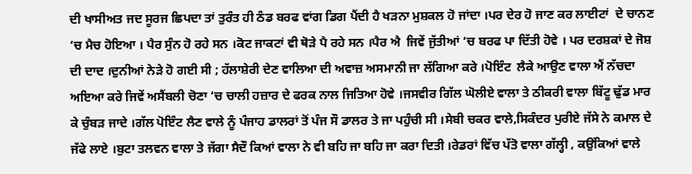ਦੀ ਖਾਸੀਅਤ ਜਦ ਸੂਰਜ ਛਿਪਦਾ ਤਾਂ ਤੁਰੰਤ ਹੀ ਠੰਡ ਬਰਫ ਵਾਂਗ ਡਿਗ ਪੈਂਦੀ ਹੈ ਖੜਨਾ ਮੁਸ਼ਕਲ ਹੋ ਜਾਂਦਾ ।ਪਰ ਦੇਰ ਹੋ ਜਾਣ ਕਰ ਲਾਈਟਾਂ  ਦੇ ਚਾਨਣ ‘ਚ ਮੈਚ ਹੋਇਆ । ਪੈਰ ਸੁੰਨ ਹੋ ਰਹੇ ਸਨ ।ਕੋਟ ਜਾਕਟਾਂ ਵੀ ਥੋੜੇ ਪੈ ਰਹੇ ਸਨ ।ਪੈਰ ਐ  ਜਿਵੇਂ ਜੁੱਤੀਆਂ ‘ਚ ਬਰਫ ਪਾ ਦਿੱਤੀ ਹੋਵੇ । ਪਰ ਦਰਸ਼ਕਾਂ ਦੇ ਜੋਸ਼ ਦੀ ਦਾਦ ।ਦੁਨੀਆਂ ਨੇੜੇ ਹੋ ਗਈ ਸੀ ; ਹੱਲਾਸ਼ੇਰੀ ਦੇਣ ਵਾਲਿਆ ਦੀ ਅਵਾਜ਼ ਅਸਮਾਨੀ ਜਾ ਲੱਗਿਆ ਕਰੇ ।ਪੋਇੰਟ  ਲੈਕੇ ਆਉਣ ਵਾਲਾ ਐਂ ਨੱਚਦਾ ਅਇਆ ਕਰੇ ਜਿਵੇਂ ਅਸੈਂਬਲੀ ਚੋਣਾ ‘ਚ ਚਾਲੀ ਹਜ਼ਾਰ ਦੇ ਫਰਕ ਨਾਲ ਜਿਤਿਆ ਹੋਵੇ ।ਜਸਵੀਰ ਗਿੱਲ ਘੋਲੀਏ ਵਾਲਾ ਤੇ ਠੀਕਰੀ ਵਾਲਾ ਬਿੱਟੂ ਢੁੱਡ ਮਾਰ ਕੇ ਚੁੰਬੜ ਜਾਦੇ ।ਗੱਲ ਪੋਇੰਟ ਲੈਣ ਵਾਲੇ ਨੂੰ ਪੰਜਾਹ ਡਾਲਰਾਂ ਤੋਂ ਪੰਜ ਸੌ ਡਾਲਰ ਤੇ ਜਾ ਪਹੁੰਚੀ ਸੀ ।ਸੇਬੀ ਚਕਰ ਵਾਲੇ,ਸਿਕੰਦਰ ਪੁਰੀਏ ਜੱਸੇ ਨੇ ਕਮਾਲ ਦੇ ਜੱਫੇ ਲਾਏ ।ਬੁਟਾ ਤਲਵਨ ਵਾਲਾ ਤੇ ਜੱਗਾ ਸੈਦੌ ਕਿਆਂ ਵਾਲਾ ਨੇ ਵੀ ਬਹਿ ਜਾ ਬਹਿ ਜਾ ਕਰਾ ਦਿਤੀ ।ਰੇਡਰਾਂ ਵਿੱਚ ਪੱਤੋ ਵਾਲਾ ਗੱਲ੍ਹੀ , ਕਉਂਕਿਆਂ ਵਾਲੇ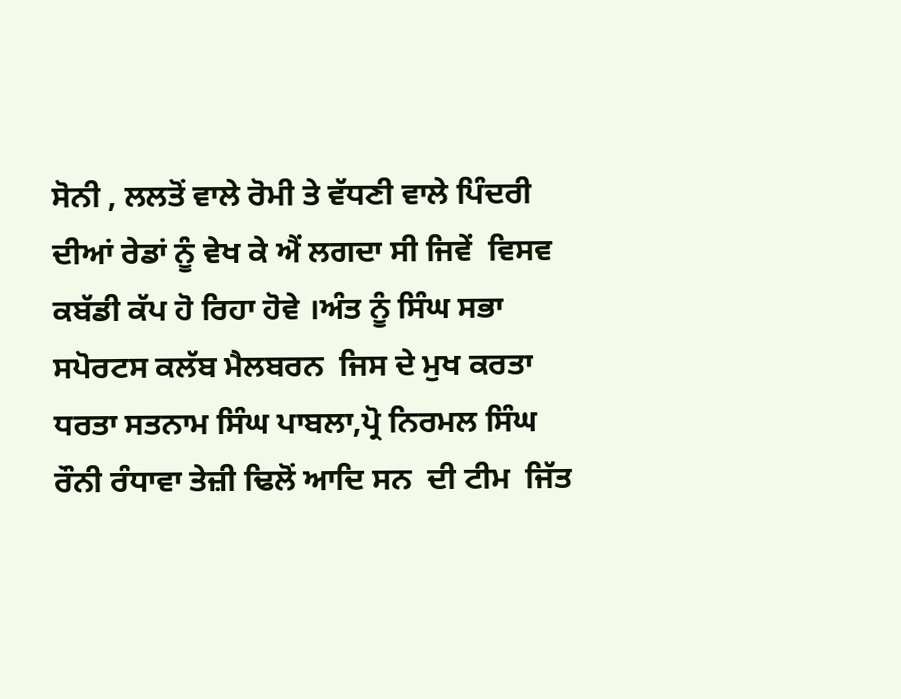ਸੋਨੀ , ਲਲਤੋਂ ਵਾਲੇ ਰੋਮੀ ਤੇ ਵੱਧਣੀ ਵਾਲੇ ਪਿੰਦਰੀ ਦੀਆਂ ਰੇਡਾਂ ਨੂੰ ਵੇਖ ਕੇ ਐਂ ਲਗਦਾ ਸੀ ਜਿਵੇਂ  ਵਿਸਵ ਕਬੱਡੀ ਕੱਪ ਹੋ ਰਿਹਾ ਹੋਵੇ ।ਅੰਤ ਨੂੰ ਸਿੰਘ ਸਭਾ ਸਪੋਰਟਸ ਕਲੱਬ ਮੈਲਬਰਨ  ਜਿਸ ਦੇ ਮੁਖ ਕਰਤਾ ਧਰਤਾ ਸਤਨਾਮ ਸਿੰਘ ਪਾਬਲਾ,ਪ੍ਰੋ ਨਿਰਮਲ ਸਿੰਘ  ਰੌਨੀ ਰੰਧਾਵਾ ਤੇਜ਼ੀ ਢਿਲੋਂ ਆਦਿ ਸਨ  ਦੀ ਟੀਮ  ਜਿੱਤ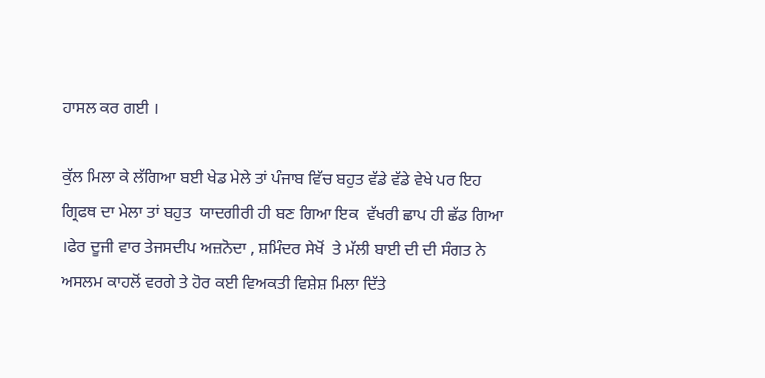ਹਾਸਲ ਕਰ ਗਈ ।

ਕੁੱਲ ਮਿਲਾ ਕੇ ਲੱਗਿਆ ਬਈ ਖੇਡ ਮੇਲੇ ਤਾਂ ਪੰਜਾਬ ਵਿੱਚ ਬਹੁਤ ਵੱਡੇ ਵੱਡੇ ਵੇਖੇ ਪਰ ਇਹ ਗ੍ਰਿਫਥ ਦਾ ਮੇਲਾ ਤਾਂ ਬਹੁਤ  ਯਾਦਗੀਰੀ ਹੀ ਬਣ ਗਿਆ ਇਕ  ਵੱਖਰੀ ਛਾਪ ਹੀ ਛੱਡ ਗਿਆ ।ਫੇਰ ਦੂਜੀ ਵਾਰ ਤੇਜਸਦੀਪ ਅਜ਼ਨੋਦਾ , ਸ਼ਮਿੰਦਰ ਸੇਖੋਂ  ਤੇ ਮੱਲੀ ਬਾਈ ਦੀ ਦੀ ਸੰਗਤ ਨੇ  ਅਸਲਮ ਕਾਹਲੋਂ ਵਰਗੇ ਤੇ ਹੋਰ ਕਈ ਵਿਅਕਤੀ ਵਿਸ਼ੇਸ਼ ਮਿਲਾ ਦਿੱਤੇ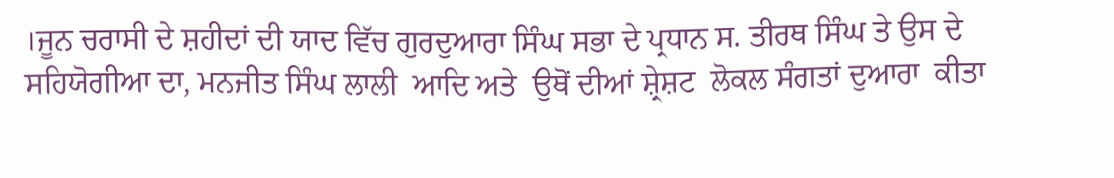।ਜੂਨ ਚਰਾਸੀ ਦੇ ਸ਼ਹੀਦਾਂ ਦੀ ਯਾਦ ਵਿੱਚ ਗੁਰਦੁਆਰਾ ਸਿੰਘ ਸਭਾ ਦੇ ਪ੍ਰਧਾਨ ਸ. ਤੀਰਥ ਸਿੰਘ ਤੇ ਉਸ ਦੇ ਸਹਿਯੋਗੀਆ ਦਾ, ਮਨਜੀਤ ਸਿੰਘ ਲਾਲੀ  ਆਦਿ ਅਤੇ  ਉਥੋਂ ਦੀਆਂ ਸ਼੍ਰੇਸ਼ਟ  ਲੋਕਲ ਸੰਗਤਾਂ ਦੁਆਰਾ  ਕੀਤਾ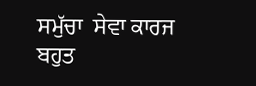ਸਮੁੱਚਾ  ਸੇਵਾ ਕਾਰਜ ਬਹੁਤ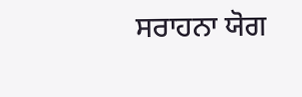ਸਰਾਹਨਾ ਯੋਗ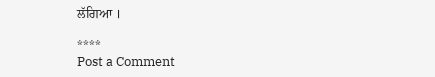ਲੱਗਿਆ ।

****
Post a Comment